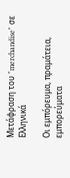Μετάφραση του "merchandise" σε Ελληνικά

Οι εμπόρευμα, πραμάτεια, εμπορεύματα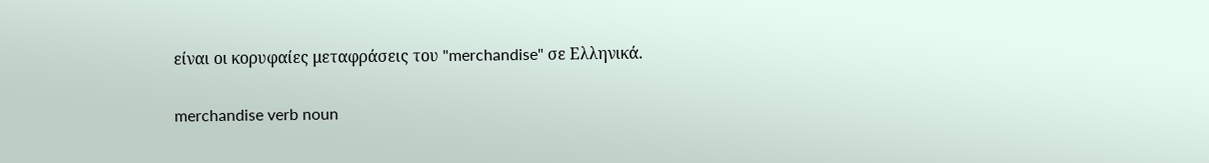είναι οι κορυφαίες μεταφράσεις του "merchandise" σε Ελληνικά.

merchandise verb noun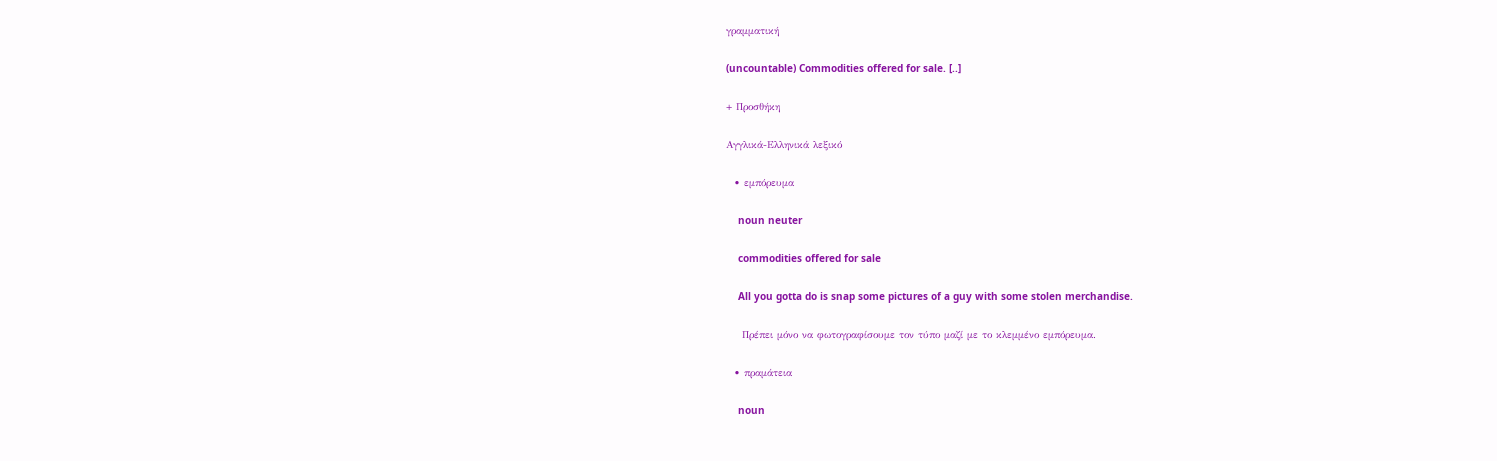γραμματική

(uncountable) Commodities offered for sale. [..]

+ Προσθήκη

Αγγλικά-Ελληνικά λεξικό

  • εμπόρευμα

    noun neuter

    commodities offered for sale

    All you gotta do is snap some pictures of a guy with some stolen merchandise.

    Πρέπει μόνο να φωτογραφίσουμε τον τύπο μαζί με το κλεμμένο εμπόρευμα.

  • πραμάτεια

    noun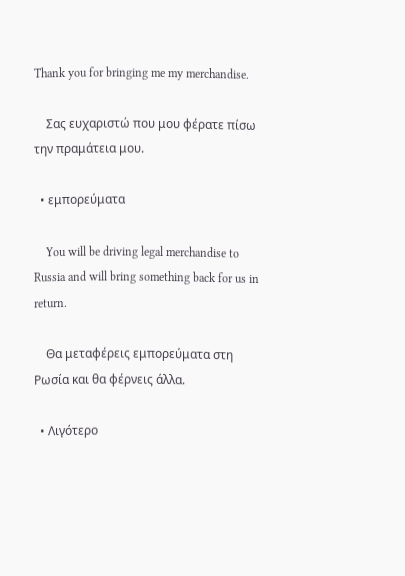Thank you for bringing me my merchandise.

    Σας ευχαριστώ που μου φέρατε πίσω την πραμάτεια μου.

  • εμπορεύματα

    You will be driving legal merchandise to Russia and will bring something back for us in return.

    Θα μεταφέρεις εμπορεύματα στη Ρωσία και θα φέρνεις άλλα.

  • Λιγότερο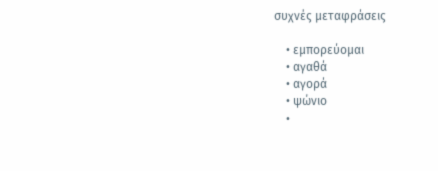συχνές μεταφράσεις

    • εμπορεύομαι
    • αγαθά
    • αγορά
    • ψώνιο
    •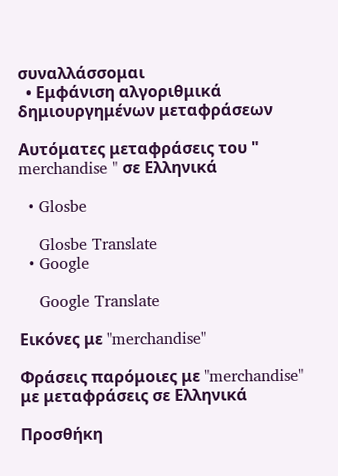συναλλάσσομαι
  • Εμφάνιση αλγοριθμικά δημιουργημένων μεταφράσεων

Αυτόματες μεταφράσεις του " merchandise " σε Ελληνικά

  • Glosbe

    Glosbe Translate
  • Google

    Google Translate

Εικόνες με "merchandise"

Φράσεις παρόμοιες με "merchandise" με μεταφράσεις σε Ελληνικά

Προσθήκη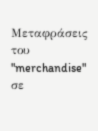Μεταφράσεις του "merchandise" σε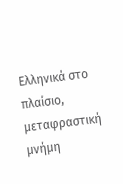Ελληνικά στο πλαίσιο, μεταφραστική μνήμη